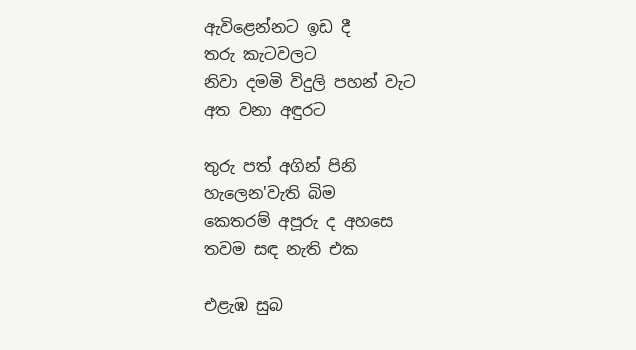ඇවිළෙන්නට ඉඩ දී
තරු කැටවලට
නිවා දමමි විදුලි පහන් වැට
අත වනා අඳුරට

තුරු පත් අගින් පිනි
හැලෙන'වැති බිම
කෙතරම් අපූරු ද අහසෙ
තවම සඳ නැති එක

එළැඹ සුබ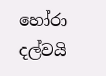හෝරා
දල්වයි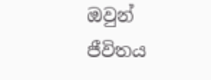ඔවුන්
ජීවිතය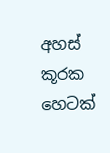අහස් කූරක
හෙටක්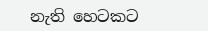නැති හෙටකට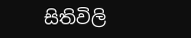සිතිවිලි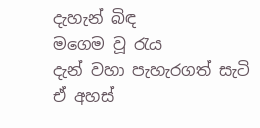දැහැන් බිඳ
මගෙම වූ රැය
දැන් වහා පැහැරගත් සැටි
ඒ අහස්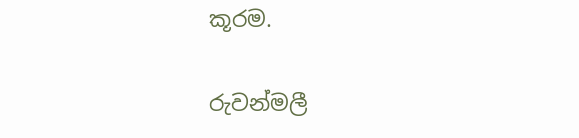කූරම.

රුවන්මලී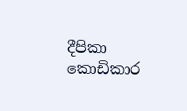දීපිකා කොඩිකාර